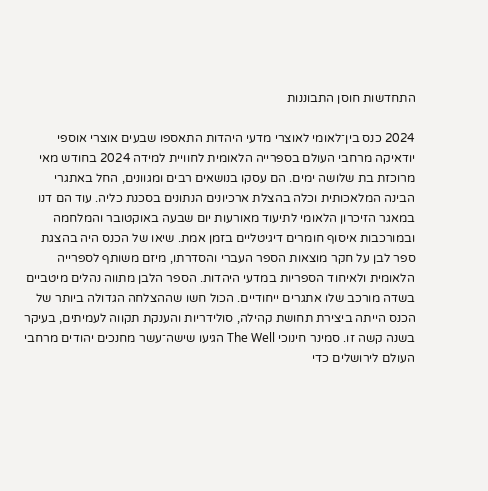התחדשות חוסן התבוננות

2024 כנס בין־לאומי לאוצרי מדעי היהדות התאספו שבעים אוצרי אוספי יודאיקה מרחבי העולם בספרייה הלאומית לחוויית למידה 2024 בחודש מאי מרוכזת בת שלושה ימים. הם עסקו בנושאים רבים ומגוונים, החל באתגרי הבינה המלאכותית וכלה בהצלת ארכיונים הנתונים בסכנת כליה. עוד הם דנו במאגר הזיכרון הלאומי לתיעוד מאורעות יום שבעה באוקטובר והמלחמה ובמורכבות איסוף חומרים דיגיטליים בזמן אמת. שיאו של הכנס היה בהצגת ספר לבן על חקר מוצאות הספר העברי והסדרתו, מיזם משותף לספרייה הלאומית ולאיחוד הספריות במדעי היהדות. הספר הלבן מתווה נהלים מיטביים בשדה מורכב שלו אתגרים ייחודיים. הכול חשו שההצלחה הגדולה ביותר של הכנס הייתה ביצירת תחושת קהילה, סולידריות והענקת תקווה לעמיתים, בעיקר בשנה קשה זו. סמינר חינוכי The Well הגיעו שישה־עשר מחנכים יהודים מרחבי העולם לירושלים כדי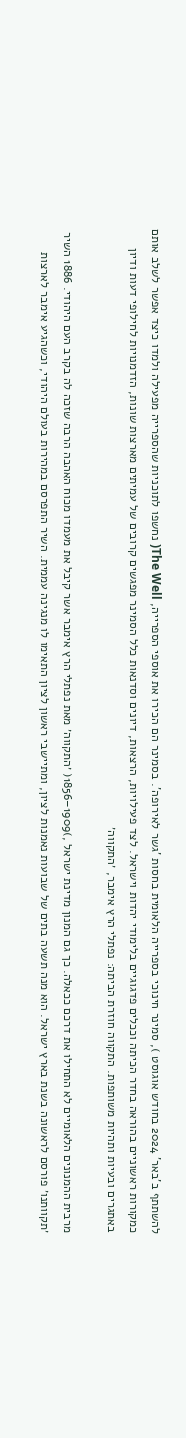להשתתף ב'באר' 2024 בחודש אוגוסט ), סמינר חינוכי בספרייה הלאומית בחסות 'גשר לאירופה'. בסמינר הם הכירו את אוספי הספרייה, The Well( נחשפו לתוכניות שהספרייה מפעילה ולמדו כיצד אפשר לשלב אותם כמקורות ראשוניים בהוראה בחדר הכיתה וככלים פדגוגיים בלימודי יהדות וישראל. לצד פעילויות, הרצאות, דיונים וסדנאות כלל הסמינר מפגשים קרובים של עמיתים מארצות שונות, הזדמנויות לחילופי דעות ודיון באתגרים ובעיות ותהיות משותפות. התקווה חוזרת הביתה: נפתלי הרץ אימבר, ׳התקווה׳

מרבית ההמנונים הלאומיים לא התחילו את דרכם ככאלה. כך גם המנון מדינת ישראל ,)1909–1856( ׳התקווה׳ מאת נפתלי הרץ אימבר אשר קיבל את מעמדו מכוח האהבה הרבה שזכה לה בקרב העם היהודי. 1886 השיר ׳תקוותנו׳ פורסם לראשונה בשנת בארץ ישראל. הוא מנה תשעה בתים של שבועות נאמנות לציון, ומתיישבי ראשון לציון התאימו לו מנגינה עממית. השיר התפרסם במהירות בעולם היהודי, וכשהגיע אימבר לארצות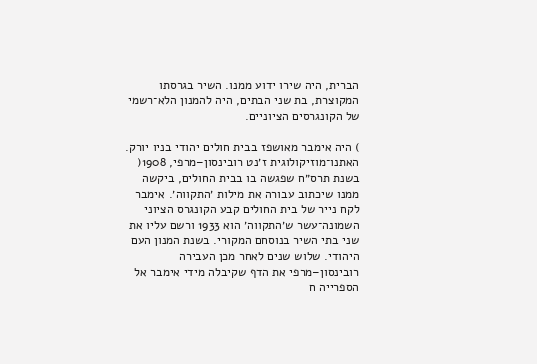הברית, היה שירו ידוע ממנו. השיר בגרסתו המקוצרת, בת שני הבתים, היה להמנון הלא־רשמי של הקונגרסים הציוניים.

) היה אימבר מאושפז בבית חולים יהודי בניו יורק. האתנו־מוזיקולוגית ז׳נט רובינסון–מרפי, 1908( בשנת תרס״ח שפגשה בו בבית החולים, ביקשה ממנו שיכתוב עבורה את מילות ׳התקווה׳. אימבר לקח נייר של בית החולים קבע הקונגרס הציוני השמונה־עשר ש׳התקווה׳ הוא 1933 ורשם עליו את שני בתי השיר בנוסחם המקורי. בשנת המנון העם היהודי. שלוש שנים לאחר מכן העבירה רובינסון–מרפי את הדף שקיבלה מידי אימבר אל הספרייה ח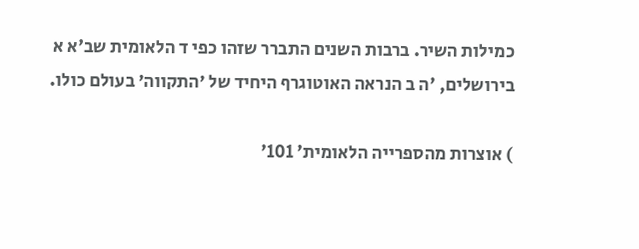כמילות השיר. ברבות השנים התברר שזהו כפי ד הלאומית שב'א א בירושלים, 'ה ב הנראה האוטוגרף היחיד של ׳התקווה׳ בעולם כולו.

) אוצרות מהספרייה הלאומית' 101'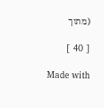(מתוך

[ 40 ]

Made with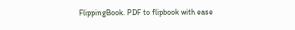FlippingBook. PDF to flipbook with ease